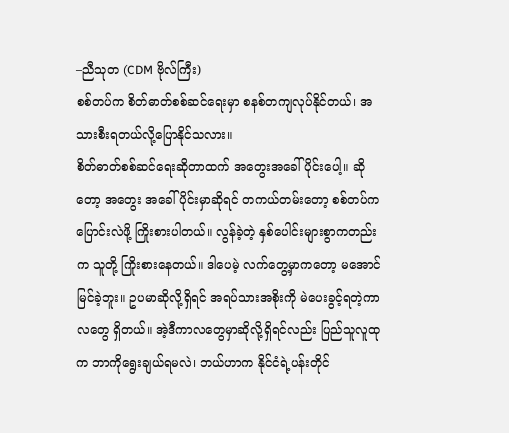–ညီသုတ (CDM ဗိုလ်ကြီး)
စစ်တပ်က စိတ်ဓာတ်စစ်ဆင်ရေးမှာ စနစ်တကျလုပ်နိုင်တယ်၊ အသားစီးရတယ်လို့ပြောနိုင်သလား။
စိတ်ဓာတ်စစ်ဆင်ရေးဆိုတာထက် အတွေးအခေါ်ပိုင်းပေါ့။ ဆိုတော့ အတွေး အခေါ်ပိုင်းမှာဆိုရင် တကယ်တမ်းတော့ စစ်တပ်က ပြောင်းလဲဖို့ ကြိုးစားပါတယ်။ လွန်ခဲ့တဲ့ နှစ်ပေါင်းများစွာကတည်းက သူတို့ ကြိုးစားနေတယ်။ ဒါပေမဲ့ လက်တွေ့မှာကတော့ မအောင်မြင်ခဲ့ဘူး။ ဥပမာဆိုလို့ရှိရင် အရပ်သားအစိုးကို မဲပေးခွင့်ရတဲ့ကာလတွေ ရှိတယ်။ အဲ့ဒီကာလတွေမှာဆိုလို့ရှိရင်လည်း ပြည်သူလူထုက ဘာကိုရွေးချယ်ရမလဲ၊ ဘယ်ဟာက နိုင်ငံရဲ့ပန်းတိုင်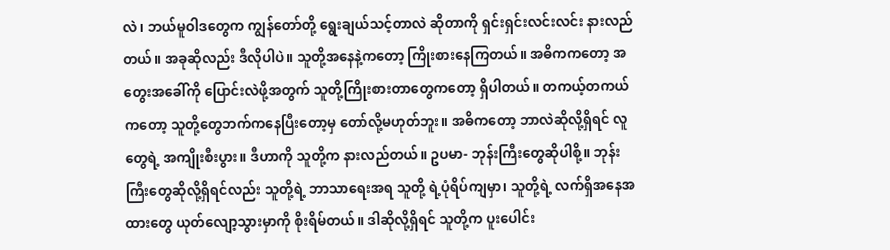လဲ၊ ဘယ်မူဝါဒတွေက ကျွန်တော်တို့ ရွေးချယ်သင့်တာလဲ ဆိုတာကို ရှင်းရှင်းလင်းလင်း နားလည်တယ်။ အခုဆိုလည်း ဒီလိုပါပဲ။ သူတို့အနေနဲ့ကတော့ ကြိုးစားနေကြတယ်။ အဓိကကတော့ အတွေးအခေါ်ကို ပြောင်းလဲဖို့အတွက် သူတို့ကြိုးစားတာတွေကတော့ ရှိပါတယ်။ တကယ့်တကယ်ကတော့ သူတို့တွေဘက်ကနေပြီးတော့မှ တော်လို့မဟုတ်ဘူး။ အဓိကတော့ ဘာလဲဆိုလို့ရှိရင် လူတွေရဲ့ အကျိုးစီးပွား။ ဒီဟာကို သူတို့က နားလည်တယ်။ ဥပမာ- ဘုန်းကြီးတွေဆိုပါစို့။ ဘုန်းကြီးတွေဆိုလို့ရှိရင်လည်း သူတို့ရဲ့ ဘာသာရေးအရ သူတို့ ရဲ့ပုံရိပ်ကျမှာ၊ သူတို့ရဲ့ လက်ရှိအနေအထားတွေ ယုတ်လျော့သွားမှာကို စိုးရိမ်တယ်။ ဒါဆိုလို့ရှိရင် သူတို့က ပူးပေါင်း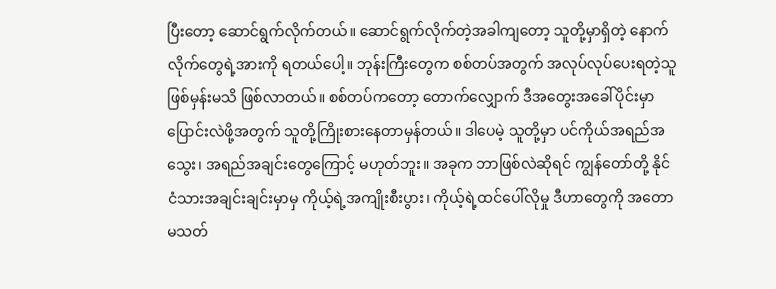ပြီးတော့ ဆောင်ရွက်လိုက်တယ်။ ဆောင်ရွက်လိုက်တဲ့အခါကျတော့ သူတို့မှာရှိတဲ့ နောက်လိုက်တွေရဲ့အားကို ရတယ်ပေါ့။ ဘုန်းကြီးတွေက စစ်တပ်အတွက် အလုပ်လုပ်ပေးရတဲ့သူ ဖြစ်မှန်းမသိ ဖြစ်လာတယ်။ စစ်တပ်ကတော့ တောက်လျှောက် ဒီအတွေးအခေါ်ပိုင်းမှာ ပြောင်းလဲဖို့အတွက် သူတို့ကြိုးစားနေတာမှန်တယ်။ ဒါပေမဲ့ သူတို့မှာ ပင်ကိုယ်အရည်အသွေး၊ အရည်အချင်းတွေကြောင့် မဟုတ်ဘူး။ အခုက ဘာဖြစ်လဲဆိုရင် ကျွန်တော်တို့ နိုင်ငံသားအချင်းချင်းမှာမှ ကိုယ့်ရဲ့အကျိုးစီးပွား၊ ကိုယ့်ရဲ့ထင်ပေါ်လိုမှု ဒီဟာတွေကို အတောမသတ်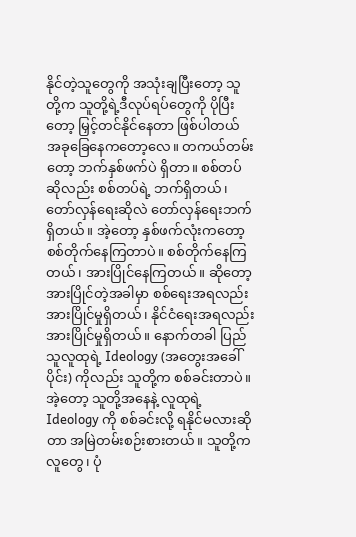နိုင်တဲ့သူတွေကို အသုံးချပြီးတော့ သူတို့က သူတို့ရဲ့ဒီလုပ်ရပ်တွေကို ပိုပြီးတော့ မြှင့်တင်နိုင်နေတာ ဖြစ်ပါတယ် အခုခြေနေကတော့လေ။ တကယ်တမ်းတော့ ဘက်နှစ်ဖက်ပဲ ရှိတာ။ စစ်တပ်ဆိုလည်း စစ်တပ်ရဲ့ ဘက်ရှိတယ်၊ တော်လှန်ရေးဆိုလဲ တော်လှန်ရေးဘက်ရှိတယ်။ အဲ့တော့ နှစ်ဖက်လုံးကတော့ စစ်တိုက်နေကြတာပဲ။ စစ်တိုက်နေကြတယ်၊ အားပြိုင်နေကြတယ်။ ဆိုတော့ အားပြိုင်တဲ့အခါမှာ စစ်ရေးအရလည်း အားပြိုင်မှုရှိတယ်၊ နိုင်ငံရေးအရလည်း အားပြိုင်မှုရှိတယ်။ နောက်တခါ ပြည်သူလူထုရဲ့ Ideology (အတွေးအခေါ်ပိုင်း) ကိုလည်း သူတို့က စစ်ခင်းတာပဲ။ အဲ့တော့ သူတို့အနေနဲ့ လူထုရဲ့ Ideology ကို စစ်ခင်းလို့ ရနိုင်မလားဆိုတာ အမြဲတမ်းစဉ်းစားတယ်။ သူတို့က လူတွေ၊ ပုံ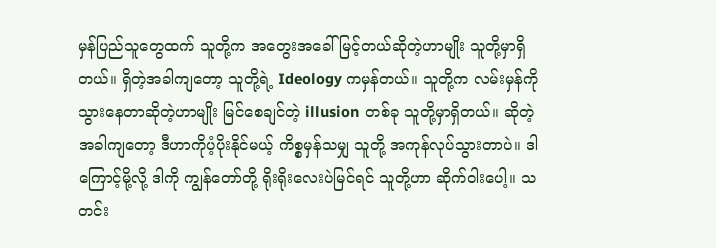မှန်ပြည်သူတွေထက် သူတို့က အတွေးအခေါ်မြင့်တယ်ဆိုတဲ့ဟာမျိုး သူတို့မှာရှိတယ်။ ရှိတဲ့အခါကျတော့ သူတို့ရဲ့ Ideology ကမှန်တယ်။ သူတို့က လမ်းမှန်ကို သွားနေတာဆိုတဲ့ဟာမျိုး မြင်စေချင်တဲ့ illusion တစ်ခု သူတို့မှာရှိတယ်။ ဆိုတဲ့အခါကျတော့ ဒီဟာကိုပံ့ပိုးနိုင်မယ့် ကိစ္စမှန်သမျှ သူတို့ အကုန်လုပ်သွားတာပဲ။ ဒါကြောင့်မို့လို့ ဒါကို ကျွန်တော်တို့ ရိုးရိုးလေးပဲမြင်ရင် သူတို့ဟာ ဆိုက်ဝါးပေါ့။ သတင်း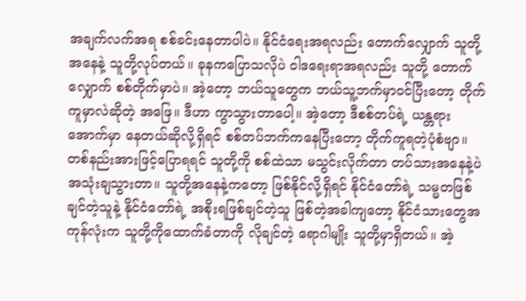အချက်လက်အရ စစ်ခင်းနေတာပါပဲ။ နိုင်ငံရေးအရလည်း တောက်လျှောက် သူတို့အနေနဲ့ သူတို့လုပ်တယ်။ ခုနကပြောသလိုပဲ ဝါဒရေးရာအရလည်း သူတို့ တောက်လျှောက် စစ်တိုက်မှာပဲ။ အဲ့တော့ ဘယ်သူတွေက ဘယ်သူ့ဘက်မှာဝင်ပြီးတော့ တိုက်ကူမှာလဲဆိုတဲ့ အဖြေ။ ဒီဟာ ကွာသွားတာပေါ့။ အဲ့တော့ ဒီစစ်တပ်ရဲ့ ယန္တရားအောက်မှာ နေတယ်ဆိုလို့ရှိရင် စစ်တပ်ဘက်ကနေပြီးတော့ တိုက်ကူရတဲ့ပုံစံဗျာ။ တစ်နည်းအားဖြင့်ပြောရရင် သူတို့ကို စစ်ထဲသာ မသွင်းလိုက်တာ တပ်သားအနေနဲ့ပဲ အသုံးချသွားတာ။ သူတို့အနေနဲ့ကတော့ ဖြစ်နိုင်လို့ရှိရင် နိုင်ငံတော်ရဲ့ သမ္မတဖြစ်ချင်တဲ့သူနဲ့ နိုင်ငံတော်ရဲ့ အစိုးရဖြစ်ချင်တဲ့သူ ဖြစ်တဲ့အခါကျတော့ နိုင်ငံသားတွေအကုန်လုံးက သူတို့ကိုထောက်ခံတာကို လိုချင်တဲ့ ရောဂါမျိုး သူတို့မှာရှိတယ်။ အဲ့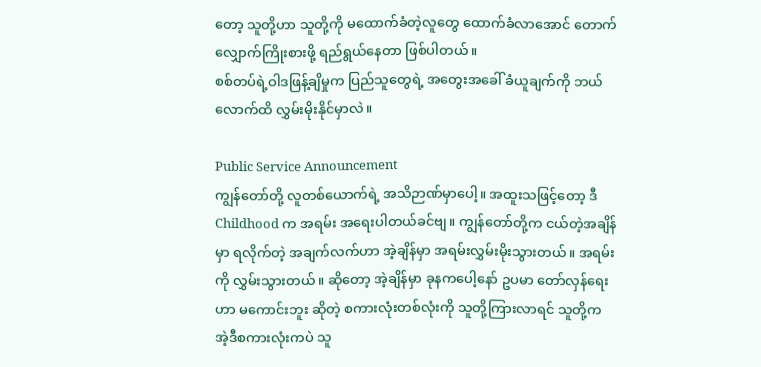တော့ သူတို့ဟာ သူတို့ကို မထောက်ခံတဲ့လူတွေ ထောက်ခံလာအောင် တောက်လျှောက်ကြိုးစားဖို့ ရည်ရွယ်နေတာ ဖြစ်ပါတယ်။
စစ်တပ်ရဲ့ဝါဒဖြန့်ချိမှုက ပြည်သူတွေရဲ့ အတွေးအခေါ် ခံယူချက်ကို ဘယ်လောက်ထိ လွှမ်းမိုးနိုင်မှာလဲ။

Public Service Announcement
ကျွန်တော်တို့ လူတစ်ယောက်ရဲ့ အသိဉာဏ်မှာပေါ့။ အထူးသဖြင့်တော့ ဒီ Childhood က အရမ်း အရေးပါတယ်ခင်ဗျ။ ကျွန်တော်တို့က ငယ်တဲ့အချိန်မှာ ရလိုက်တဲ့ အချက်လက်ဟာ အဲ့ချိန်မှာ အရမ်းလွှမ်းမိုးသွားတယ်။ အရမ်းကို လွှမ်းသွားတယ်။ ဆိုတော့ အဲ့ချိန်မှာ ခုနကပေါ့နော် ဥပမာ တော်လှန်ရေးဟာ မကောင်းဘူး ဆိုတဲ့ စကားလုံးတစ်လုံးကို သူတို့ကြားလာရင် သူတို့က အဲ့ဒီစကားလုံးကပဲ သူ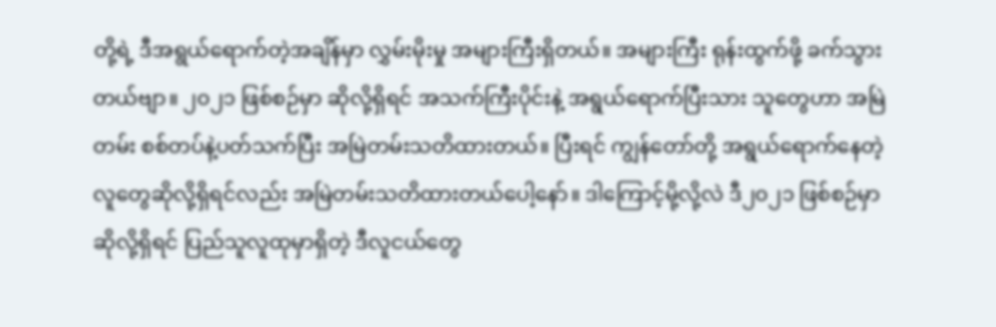တို့ရဲ့ ဒီအရွယ်ရောက်တဲ့အချိန်မှာ လွှမ်းမိုးမှု အများကြီးရှိတယ်။ အများကြီး ရုန်းထွက်ဖို့ ခက်သွားတယ်ဗျာ။ ၂၀၂၁ ဖြစ်စဉ်မှာ ဆိုလို့ရှိရင် အသက်ကြီးပိုင်းနဲ့ အရွယ်ရောက်ပြီးသား သူတွေဟာ အမြဲတမ်း စစ်တပ်နဲ့ပတ်သက်ပြီး အမြဲတမ်းသတိထားတယ်။ ပြီးရင် ကျွန်တော်တို့ အရွယ်ရောက်နေတဲ့ လူတွေဆိုလို့ရှိရင်လည်း အမြဲတမ်းသတိထားတယ်ပေါ့နော်။ ဒါကြောင့်မို့လို့လဲ ဒီ၂၀၂၁ ဖြစ်စဉ်မှာဆိုလို့ရှိရင် ပြည်သူလူထုမှာရှိတဲ့ ဒီလူငယ်တွေ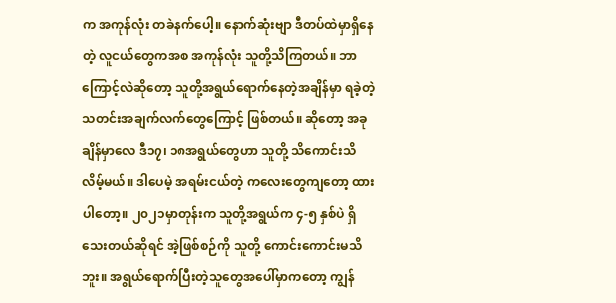က အကုန်လုံး တခဲနက်ပေါ့။ နောက်ဆုံးဗျာ ဒီတပ်ထဲမှာရှိနေတဲ့ လူငယ်တွေကအစ အကုန်လုံး သူတို့သိကြတယ်။ ဘာကြောင့်လဲဆိုတော့ သူတို့အရွယ်ရောက်နေတဲ့အချိန်မှာ ရခဲ့တဲ့ သတင်းအချက်လက်တွေကြောင့် ဖြစ်တယ်။ ဆိုတော့ အခုချိန်မှာလေ ဒီ၁၇၊ ၁၈အရွယ်တွေဟာ သူတို့ သိကောင်းသိလိမ့်မယ်။ ဒါပေမဲ့ အရမ်းငယ်တဲ့ ကလေးတွေကျတော့ ထားပါတော့။ ၂၀၂၁မှာတုန်းက သူတို့အရွယ်က ၄-၅ နှစ်ပဲ ရှိသေးတယ်ဆိုရင် အဲ့ဖြစ်စဉ်ကို သူတို့ ကောင်းကောင်းမသိဘူး။ အရွယ်ရောက်ပြီးတဲ့သူတွေအပေါ်မှာကတော့ ကျွန်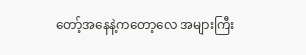တော့်အနေနဲ့ကတော့လေ အများကြီး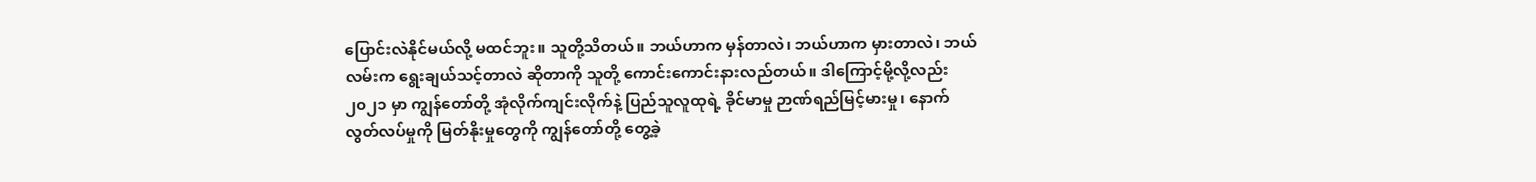ပြောင်းလဲနိုင်မယ်လို့ မထင်ဘူး။ သူတို့သိတယ်။ ဘယ်ဟာက မှန်တာလဲ၊ ဘယ်ဟာက မှားတာလဲ၊ ဘယ်လမ်းက ရွေးချယ်သင့်တာလဲ ဆိုတာကို သူတို့ ကောင်းကောင်းနားလည်တယ်။ ဒါကြောင့်မို့လို့လည်း ၂၀၂၁ မှာ ကျွန်တော်တို့ အုံလိုက်ကျင်းလိုက်နဲ့ ပြည်သူလူထုရဲ့ ခိုင်မာမှု ဉာဏ်ရည်မြင့်မားမှု၊ နောက် လွတ်လပ်မှုကို မြတ်နိုးမှုတွေကို ကျွန်တော်တို့ တွေ့ခဲ့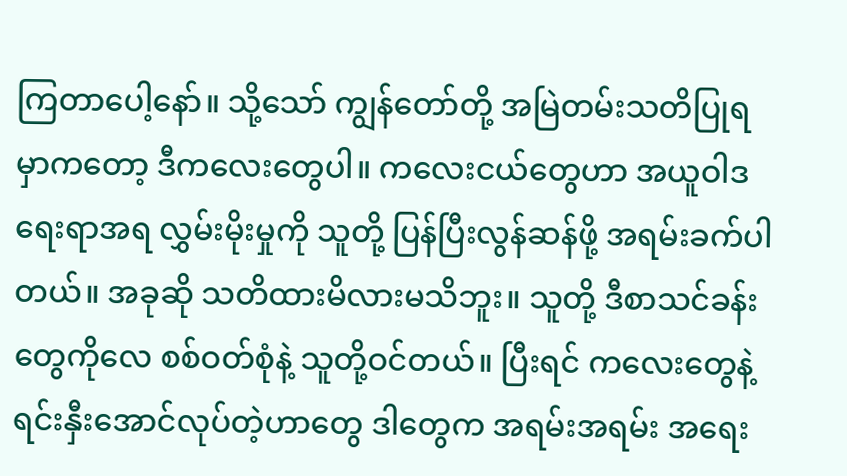ကြတာပေါ့နော်။ သို့သော် ကျွန်တော်တို့ အမြဲတမ်းသတိပြုရမှာကတော့ ဒီကလေးတွေပါ။ ကလေးငယ်တွေဟာ အယူဝါဒရေးရာအရ လွှမ်းမိုးမှုကို သူတို့ ပြန်ပြီးလွန်ဆန်ဖို့ အရမ်းခက်ပါတယ်။ အခုဆို သတိထားမိလားမသိဘူး။ သူတို့ ဒီစာသင်ခန်းတွေကိုလေ စစ်ဝတ်စုံနဲ့ သူတို့ဝင်တယ်။ ပြီးရင် ကလေးတွေနဲ့ ရင်းနှီးအောင်လုပ်တဲ့ဟာတွေ ဒါတွေက အရမ်းအရမ်း အရေး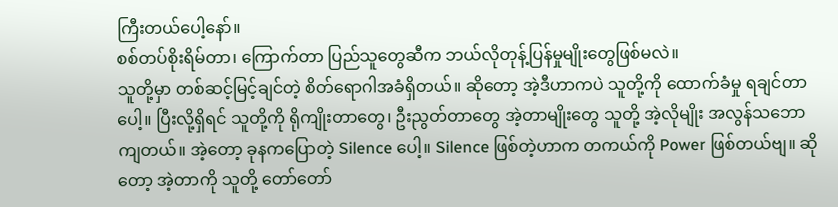ကြီးတယ်ပေါ့နော်။
စစ်တပ်စိုးရိမ်တာ၊ ကြောက်တာ ပြည်သူတွေဆီက ဘယ်လိုတုန့်ပြန်မှုမျိုးတွေဖြစ်မလဲ။
သူတို့မှာ တစ်ဆင့်မြင့်ချင်တဲ့ စိတ်ရောဂါအခံရှိတယ်။ ဆိုတော့ အဲ့ဒီဟာကပဲ သူတို့ကို ထောက်ခံမှု ရချင်တာပေါ့။ ပြီးလို့ရှိရင် သူတို့ကို ရိုကျိုးတာတွေ၊ ဦးညွတ်တာတွေ အဲ့တာမျိုးတွေ သူတို့ အဲ့လိုမျိုး အလွန်သဘောကျတယ်။ အဲ့တော့ ခုနကပြောတဲ့ Silence ပေါ့။ Silence ဖြစ်တဲ့ဟာက တကယ်ကို Power ဖြစ်တယ်ဗျ။ ဆိုတော့ အဲ့တာကို သူတို့ တော်တော်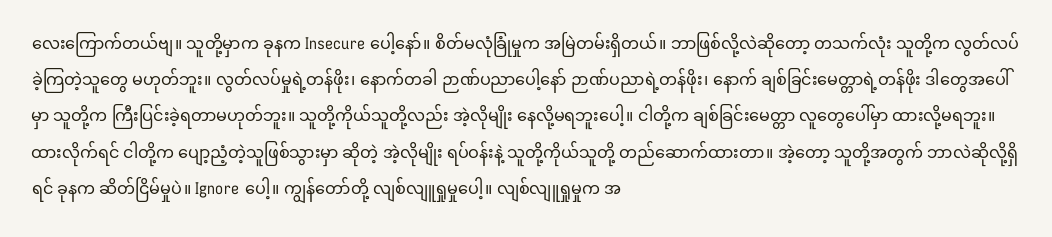လေးကြောက်တယ်ဗျ။ သူတို့မှာက ခုနက Insecure ပေါ့နော်။ စိတ်မလုံခြုံမှုက အမြဲတမ်းရှိတယ်။ ဘာဖြစ်လို့လဲဆိုတော့ တသက်လုံး သူတို့က လွတ်လပ်ခဲ့ကြတဲ့သူတွေ မဟုတ်ဘူး။ လွတ်လပ်မှုရဲ့တန်ဖိုး၊ နောက်တခါ ဉာဏ်ပညာပေါ့နော် ဉာဏ်ပညာရဲ့တန်ဖိုး၊ နောက် ချစ်ခြင်းမေတ္တာရဲ့တန်ဖိုး ဒါတွေအပေါ်မှာ သူတို့က ကြီးပြင်းခဲ့ရတာမဟုတ်ဘူး။ သူတို့ကိုယ်သူတို့လည်း အဲ့လိုမျိုး နေလို့မရဘူးပေါ့။ ငါတို့က ချစ်ခြင်းမေတ္တာ လူတွေပေါ်မှာ ထားလို့မရဘူး။ ထားလိုက်ရင် ငါတို့က ပျော့ညံ့တဲ့သူဖြစ်သွားမှာ ဆိုတဲ့ အဲ့လိုမျိုး ရပ်ဝန်းနဲ့ သူတို့ကိုယ်သူတို့ တည်ဆောက်ထားတာ။ အဲ့တော့ သူတို့အတွက် ဘာလဲဆိုလို့ရှိရင် ခုနက ဆိတ်ငြိမ်မှုပဲ။ Ignore ပေါ့။ ကျွန်တော်တို့ လျစ်လျူရှုမှုပေါ့။ လျစ်လျူရှုမှုက အ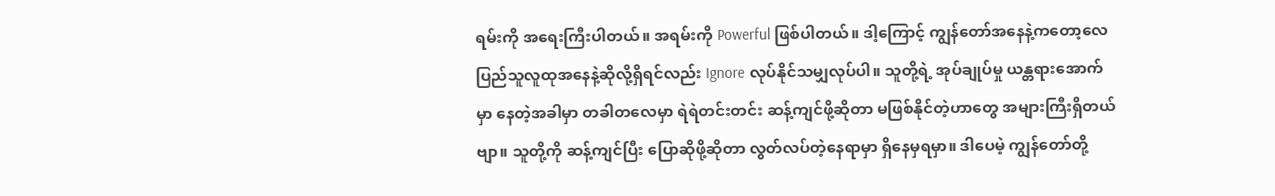ရမ်းကို အရေးကြီးပါတယ်။ အရမ်းကို Powerful ဖြစ်ပါတယ်။ ဒါ့ကြောင့် ကျွန်တော်အနေနဲ့ကတော့လေ ပြည်သူလူထုအနေနဲ့ဆိုလို့ရှိရင်လည်း Ignore လုပ်နိုင်သမျှလုပ်ပါ။ သူတို့ရဲ့ အုပ်ချုပ်မှု ယန္တရားအောက်မှာ နေတဲ့အခါမှာ တခါတလေမှာ ရဲရဲတင်းတင်း ဆန့်ကျင်ဖို့ဆိုတာ မဖြစ်နိုင်တဲ့ဟာတွေ အများကြီးရှိတယ်ဗျာ။ သူတို့ကို ဆန့်ကျင်ပြီး ပြောဆိုဖို့ဆိုတာ လွတ်လပ်တဲ့နေရာမှာ ရှိနေမှရမှာ။ ဒါပေမဲ့ ကျွန်တော်တို့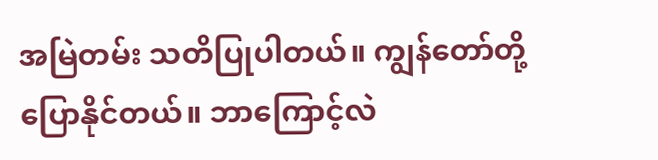အမြဲတမ်း သတိပြုပါတယ်။ ကျွန်တော်တို့ပြောနိုင်တယ်။ ဘာကြောင့်လဲ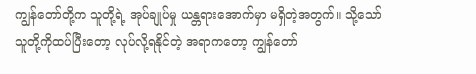ကျွန်တော်တို့က သူတို့ရဲ့ အုပ်ချုပ်မှု ယန္တရားအောက်မှာ မရှိတဲ့အတွက်။ သို့သော် သူတို့ကိုထပ်ပြီးတော့ လုပ်လို့ရနိုင်တဲ့ အရာကတော့ ကျွန်တော်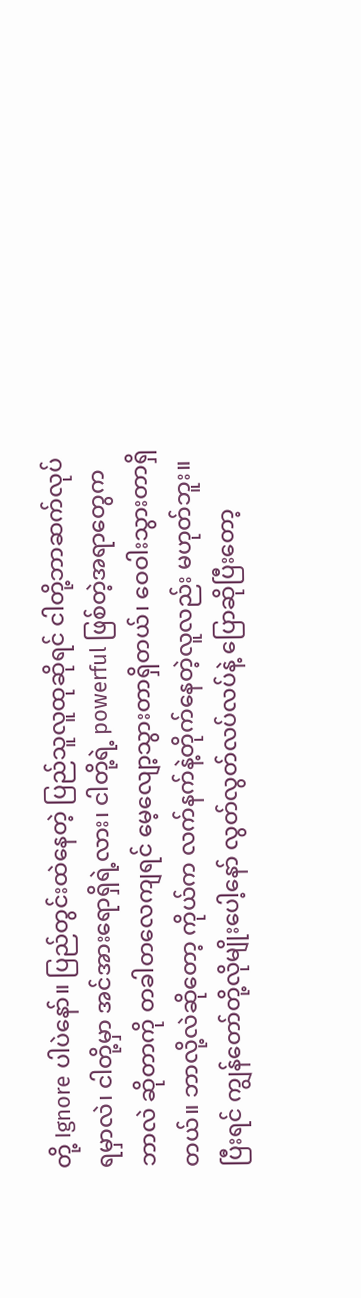တို့ Ignore ပါပဲနော်။ ပြည်တွင်းထဲနေတဲ့ ပြည်သူလူထုဆိုရင် ငါတို့ဘာဆက်လုပ်ရမှာလဲ၊ ငါတို့မှာ အင်အားရောရှိရဲ့လား၊ ငါတို့ရဲ့ powerful ဖြစ်တဲ့အရာတွေက ဘာလဲ ဆိုတာကို တခါတလေကျရင် မေ့လျော့သွားတာရှိတယ်၊ ဝေဝါးသွားတာရှိတယ်။ ဘာလို့လဲဆိုတော့ ကိုယ်က လက်နက်နဲ့တိုက်နေတဲ့လူလည်း မဟုတ်ဘူး။ ပြီးရင် ကျွန်တော်တို့လိုမျိုးပေါ့နော် လွတ်လွတ်လပ်လပ်နဲ့ ပြောဆိုပြီးတော့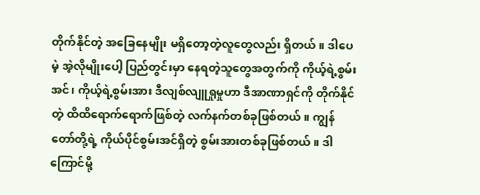တိုက်နိုင်တဲ့ အခြေနေမျိုး မရှိတော့တဲ့လူတွေလည်း ရှိတယ်။ ဒါပေမဲ့ အဲ့လိုမျိုးပေါ့ ပြည်တွင်းမှာ နေရတဲ့သူတွေအတွက်ကို ကိုယ့်ရဲ့စွမ်းအင်၊ ကိုယ့်ရဲ့စွမ်းအား ဒီလျစ်လျူရှုမှုဟာ ဒီအာဏာရှင်ကို တိုက်နိုင်တဲ့ ထိထိရောက်ရောက်ဖြစ်တဲ့ လက်နက်တစ်ခုဖြစ်တယ်။ ကျွန်တော်တို့ရဲ့ ကိုယ်ပိုင်စွမ်းအင်ရှိတဲ့ စွမ်းအားတစ်ခုဖြစ်တယ်။ ဒါကြောင်မို့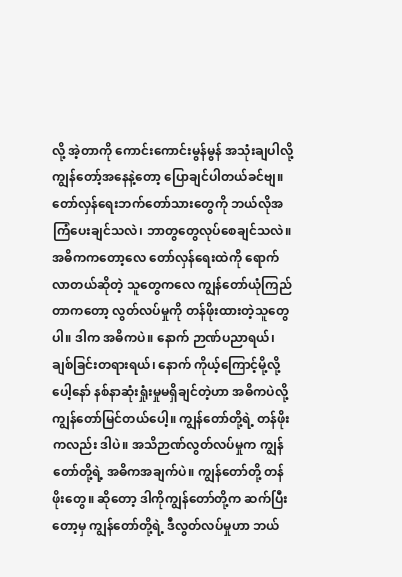လို့ အဲ့တာကို ကောင်းကောင်းမွန်မွန် အသုံးချပါလို့ ကျွန်တော့်အနေနဲ့တော့ ပြောချင်ပါတယ်ခင်ဗျ။
တော်လှန်ရေးဘက်တော်သားတွေကို ဘယ်လိုအကြံပေးချင်သလဲ၊ ဘာတွတွေလုပ်စေချင်သလဲ။
အဓိကကတော့လေ တော်လှန်ရေးထဲကို ရောက်လာတယ်ဆိုတဲ့ သူတွေကလေ ကျွန်တော်ယုံကြည်တာကတော့ လွတ်လပ်မှုကို တန်ဖိုးထားတဲ့သူတွေပါ။ ဒါက အဓိကပဲ။ နောက် ဉာဏ်ပညာရယ်၊ ချစ်ခြင်းတရားရယ်၊ နောက် ကိုယ့်ကြောင့်မို့လို့ပေါ့နော် နစ်နာဆုံးရှုံးမှုမရှိချင်တဲ့ဟာ အဓိကပဲလို့ ကျွန်တော်မြင်တယ်ပေါ့။ ကျွန်တော်တို့ရဲ့ တန်ဖိုးကလည်း ဒါပဲ။ အသိဉာဏ်လွတ်လပ်မှုက ကျွန်တော်တို့ရဲ့ အဓိကအချက်ပဲ။ ကျွန်တော်တို့ တန်ဖိုးတွေ။ ဆိုတော့ ဒါကိုကျွန်တော်တို့က ဆက်ပြီးတော့မှ ကျွန်တော်တို့ရဲ့ ဒီလွတ်လပ်မှုဟာ ဘယ်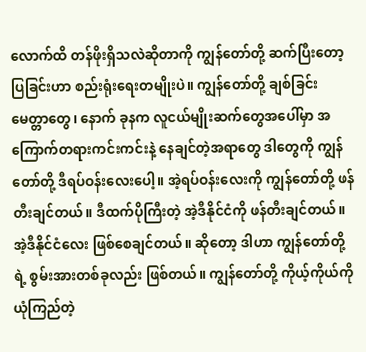လောက်ထိ တန်ဖိုးရှိသလဲဆိုတာကို ကျွန်တော်တို့ ဆက်ပြီးတော့ ပြခြင်းဟာ စည်းရုံးရေးတမျိုးပဲ။ ကျွန်တော်တို့ ချစ်ခြင်းမေတ္တာတွေ၊ နောက် ခုနက လူငယ်မျိုးဆက်တွေအပေါ်မှာ အကြောက်တရားကင်းကင်းနဲ့ နေချင်တဲ့အရာတွေ ဒါတွေကို ကျွန်တော်တို့ ဒီရပ်ဝန်းလေးပေါ့။ အဲ့ရပ်ဝန်းလေးကို ကျွန်တော်တို့ ဖန်တီးချင်တယ်။ ဒီထက်ပိုကြီးတဲ့ အဲ့ဒီနိုင်ငံကို ဖန်တီးချင်တယ်။ အဲ့ဒီနိုင်ငံလေး ဖြစ်စေချင်တယ်။ ဆိုတော့ ဒါဟာ ကျွန်တော်တို့ရဲ့ စွမ်းအားတစ်ခုလည်း ဖြစ်တယ်။ ကျွန်တော်တို့ ကိုယ့်ကိုယ်ကို ယုံကြည်တဲ့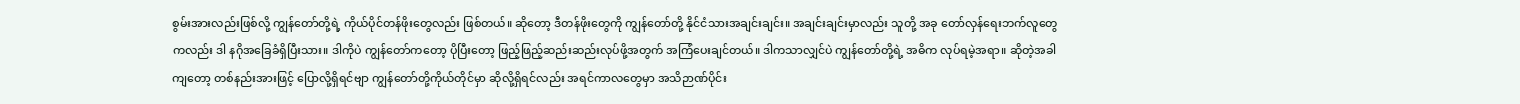စွမ်းအားလည်းဖြစ်လို့ ကျွန်တော်တို့ရဲ့ ကိုယ်ပိုင်တန်ဖိုးတွေလည်း ဖြစ်တယ်။ ဆိုတော့ ဒီတန်ဖိုးတွေကို ကျွန်တော်တို့ နိုင်ငံသားအချင်းချင်း။ အချင်းချင်းမှာလည်း သူတို့ အခု တော်လှန်ရေးဘက်လူတွေကလည်း ဒါ နဂိုအခြေခံရှိပြီးသား။ ဒါကိုပဲ ကျွန်တော်ကတော့ ပိုပြီးတော့ ဖြည့်ဖြည့်ဆည်းဆည်းလုပ်ဖို့အတွက် အကြံပေးချင်တယ်။ ဒါကသာလျှင်ပဲ ကျွန်တော်တို့ရဲ့ အဓိက လုပ်ရမဲ့အရာ။ ဆိုတဲ့အခါကျတော့ တစ်နည်းအားဖြင့် ပြောလို့ရှိရင်ဗျာ ကျွန်တော်တို့ကိုယ်တိုင်မှာ ဆိုလို့ရှိရင်လည်း အရင်ကာလတွေမှာ အသိဉာဏ်ပိုင်း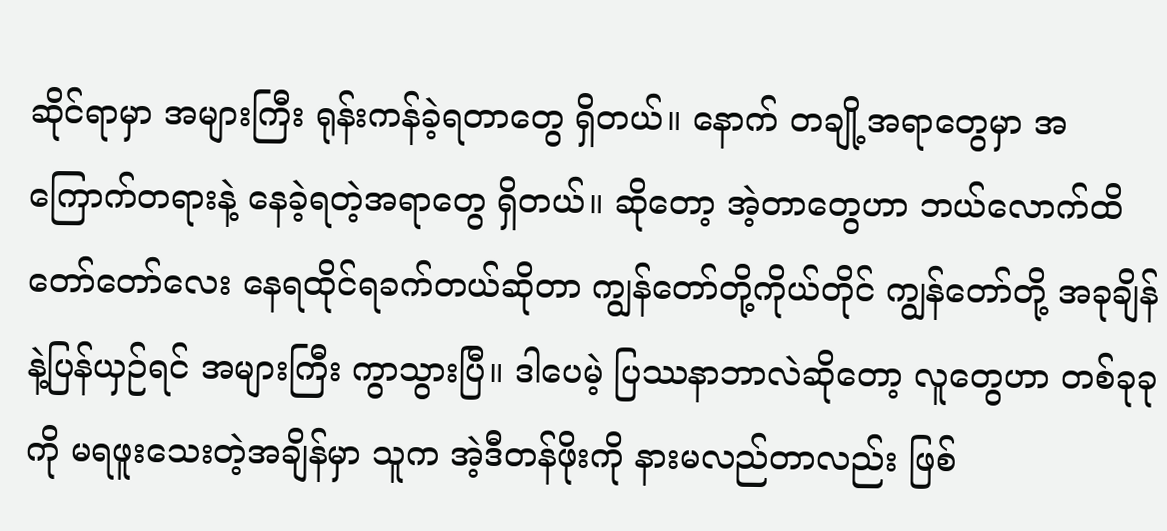ဆိုင်ရာမှာ အများကြီး ရုန်းကန်ခဲ့ရတာတွေ ရှိတယ်။ နောက် တချို့အရာတွေမှာ အကြောက်တရားနဲ့ နေခဲ့ရတဲ့အရာတွေ ရှိတယ်။ ဆိုတော့ အဲ့တာတွေဟာ ဘယ်လောက်ထိ တော်တော်လေး နေရထိုင်ရခက်တယ်ဆိုတာ ကျွန်တော်တို့ကိုယ်တိုင် ကျွန်တော်တို့ အခုချိန်နဲ့ပြန်ယှဉ်ရင် အများကြီး ကွာသွားပြီ။ ဒါပေမဲ့ ပြဿနာဘာလဲဆိုတော့ လူတွေဟာ တစ်ခုခုကို မရဖူးသေးတဲ့အချိန်မှာ သူက အဲ့ဒီတန်ဖိုးကို နားမလည်တာလည်း ဖြစ်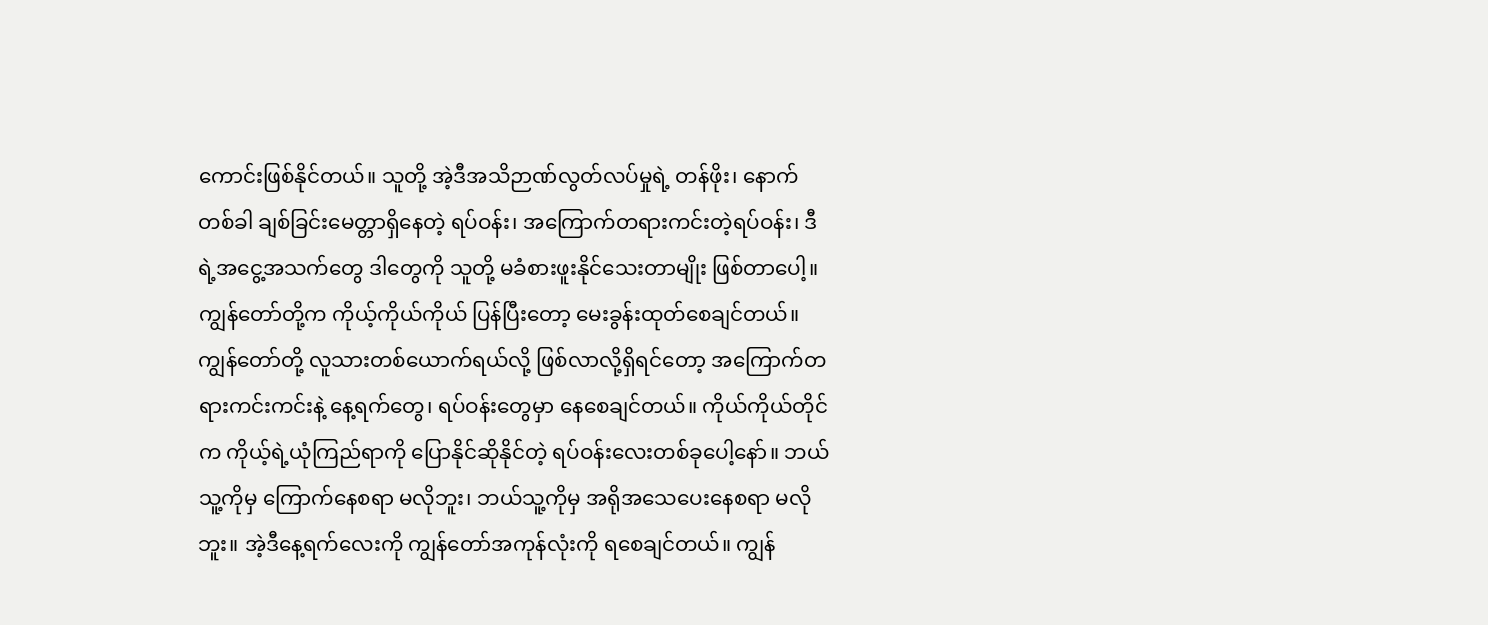ကောင်းဖြစ်နိုင်တယ်။ သူတို့ အဲ့ဒီအသိဉာဏ်လွတ်လပ်မှုရဲ့ တန်ဖိုး၊ နောက်တစ်ခါ ချစ်ခြင်းမေတ္တာရှိနေတဲ့ ရပ်ဝန်း၊ အကြောက်တရားကင်းတဲ့ရပ်ဝန်း၊ ဒီရဲ့အငွေ့အသက်တွေ ဒါတွေကို သူတို့ မခံစားဖူးနိုင်သေးတာမျိုး ဖြစ်တာပေါ့။ ကျွန်တော်တို့က ကိုယ့်ကိုယ်ကိုယ် ပြန်ပြီးတော့ မေးခွန်းထုတ်စေချင်တယ်။ ကျွန်တော်တို့ လူသားတစ်ယောက်ရယ်လို့ ဖြစ်လာလို့ရှိရင်တော့ အကြောက်တရားကင်းကင်းနဲ့ နေ့ရက်တွေ၊ ရပ်ဝန်းတွေမှာ နေစေချင်တယ်။ ကိုယ်ကိုယ်တိုင်က ကိုယ့်ရဲ့ယုံကြည်ရာကို ပြောနိုင်ဆိုနိုင်တဲ့ ရပ်ဝန်းလေးတစ်ခုပေါ့နော်။ ဘယ်သူ့ကိုမှ ကြောက်နေစရာ မလိုဘူး၊ ဘယ်သူ့ကိုမှ အရိုအသေပေးနေစရာ မလိုဘူး။ အဲ့ဒီနေ့ရက်လေးကို ကျွန်တော်အကုန်လုံးကို ရစေချင်တယ်။ ကျွန်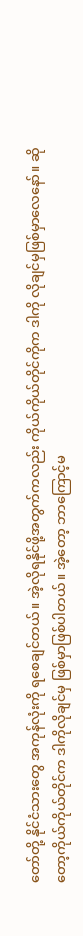တော်တို့ နိုင်ငံသားတွေ အကုန်လုံးကို ရစေချင်တယ်။ အဲ့လိုရနိုင်ဖို့အတွက်ကလည်း ကိုယ်ကိုယ်တိုင်ကိုက ဒါကို လိုချင်မှဖြစ်မှာလေနော်။ ဆိုတော့ကိုယ်ကိုယ်တိုင်က ဒါကိုလိုချင်မှ ဖြစ်မှာဖြစ်ပါတယ်။ အဲ့တော့ ဘာကြောင့်မ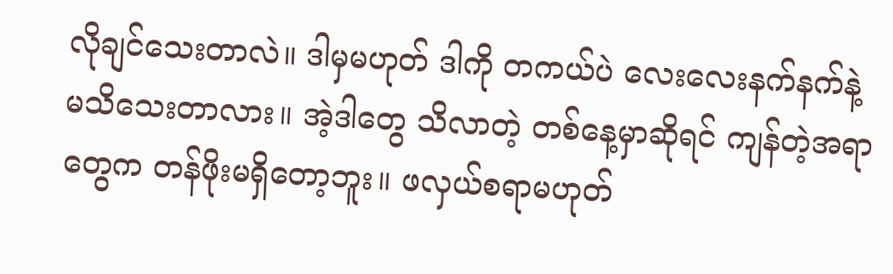လိုချင်သေးတာလဲ။ ဒါမှမဟုတ် ဒါကို တကယ်ပဲ လေးလေးနက်နက်နဲ့ မသိသေးတာလား။ အဲ့ဒါတွေ သိလာတဲ့ တစ်နေ့မှာဆိုရင် ကျန်တဲ့အရာတွေက တန်ဖိုးမရှိတော့ဘူး။ ဖလှယ်စရာမဟုတ်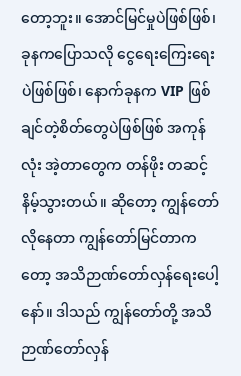တော့ဘူး။ အောင်မြင်မှုပဲဖြစ်ဖြစ်၊ ခုနကပြောသလို ငွေရေးကြေးရေးပဲဖြစ်ဖြစ်၊ နောက်ခုနက VIP ဖြစ်ချင်တဲ့စိတ်တွေပဲဖြစ်ဖြစ် အကုန်လုံး အဲ့တာတွေက တန်ဖိုး တဆင့်နိမ့်သွားတယ်။ ဆိုတော့ ကျွန်တော်လိုနေတာ ကျွန်တော်မြင်တာကတော့ အသိဉာဏ်တော်လှန်ရေးပေါ့နော်။ ဒါသည် ကျွန်တော်တို့ အသိဉာဏ်တော်လှန်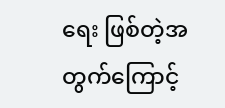ရေး ဖြစ်တဲ့အတွက်ကြောင့်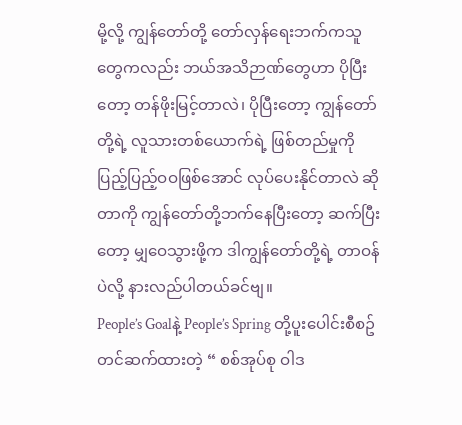မို့လို့ ကျွန်တော်တို့ တော်လှန်ရေးဘက်ကသူတွေကလည်း ဘယ်အသိဉာဏ်တွေဟာ ပိုပြီးတော့ တန်ဖိုးမြင့်တာလဲ၊ ပိုပြီးတော့ ကျွန်တော်တို့ရဲ့ လူသားတစ်ယောက်ရဲ့ ဖြစ်တည်မှုကို ပြည့်ပြည့်ဝဝဖြစ်အောင် လုပ်ပေးနိုင်တာလဲ ဆိုတာကို ကျွန်တော်တို့ဘက်နေပြီးတော့ ဆက်ပြီးတော့ မျှဝေသွားဖို့က ဒါကျွန်တော်တို့ရဲ့ တာဝန်ပဲလို့ နားလည်ပါတယ်ခင်ဗျ။
People’s Goalနဲ့ People’s Spring တို့ပူးပေါင်းစီစဥ် တင်ဆက်ထားတဲ့ “ စစ်အုပ်စု ဝါဒ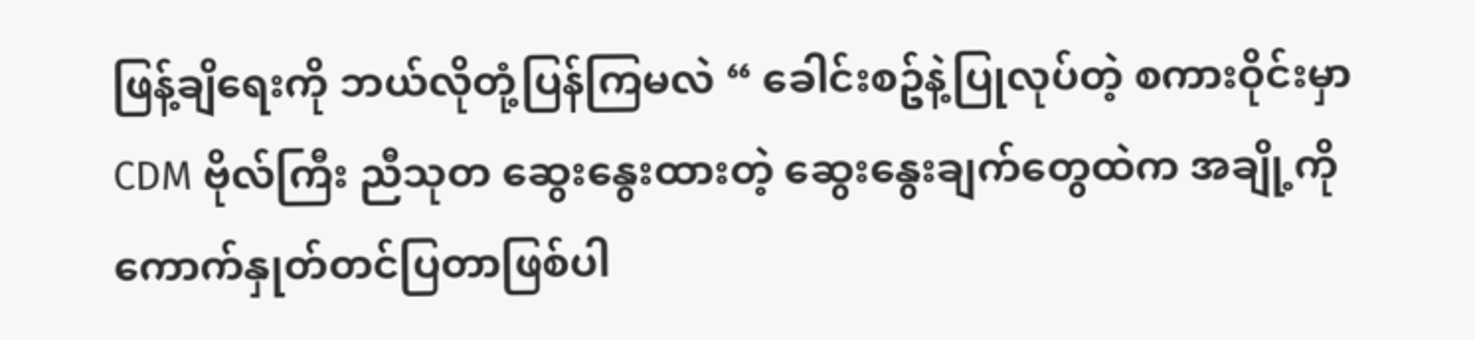ဖြန့်ချိရေးကို ဘယ်လိုတုံ့ပြန်ကြမလဲ “ ခေါင်းစဥ်နဲ့ပြုလုပ်တဲ့ စကားဝိုင်းမှာ CDM ဗိုလ်ကြီး ညီသုတ ဆွေးနွေးထားတဲ့ ဆွေးနွေးချက်တွေထဲက အချို့ကိုကောက်နှုတ်တင်ပြတာဖြစ်ပါ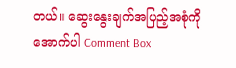တယ်။ ဆွေးနွေးချက်အပြည့်အစုံကို အောက်ပါ Comment Box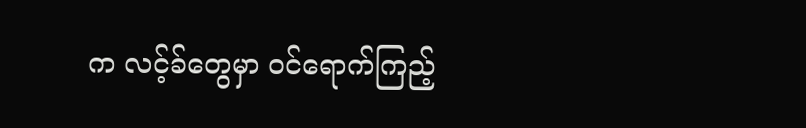က လင့်ခ်တွေမှာ ဝင်ရောက်ကြည့်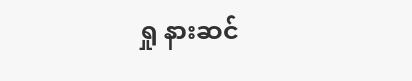ရှု နားဆင်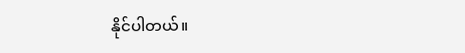နိုင်ပါတယ်။